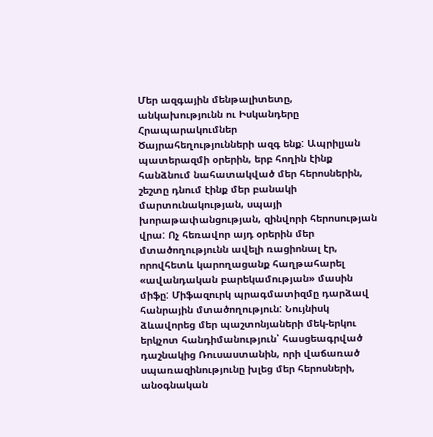Մեր ազգային մենթալիտետը, անկախությունն ու Իսկանդերը
Հրապարակումներ
Ծայրահեղությունների ազգ ենք: Ապրիլյան պատերազմի օրերին, երբ հողին էինք հանձնում նահատակված մեր հերոսներին, շեշտը դնում էինք մեր բանակի մարտունակության, սպայի խորաթափանցության, զինվորի հերոսության վրա: Ոչ հեռավոր այդ օրերին մեր մտածողությունն ավելի ռացիոնալ էր, որովհետև կարողացանք հաղթահարել «ավանդական բարեկամության» մասին միֆը: Միֆազուրկ պրագմատիզմը դարձավ հանրային մտածողություն: Նույնիսկ ձևավորեց մեր պաշտոնյաների մեկ-երկու երկչոտ հանդիմանություն՝ հասցեագրված դաշնակից Ռուսաստանին, որի վաճառած սպառազինությունը խլեց մեր հերոսների, անօգնական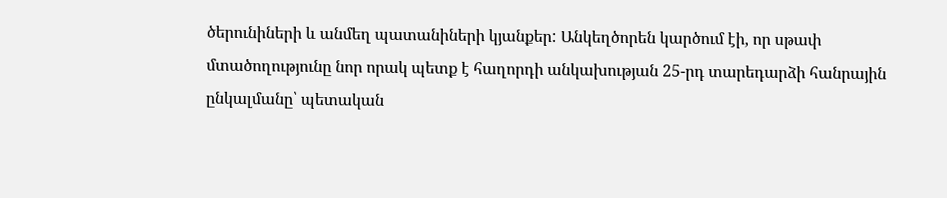ծերունիների և անմեղ պատանիների կյանքեր: Անկեղծորեն կարծում էի, որ սթափ մտածողությունը նոր որակ պետք է հաղորդի անկախության 25-րդ տարեդարձի հանրային ընկալմանը՝ պետական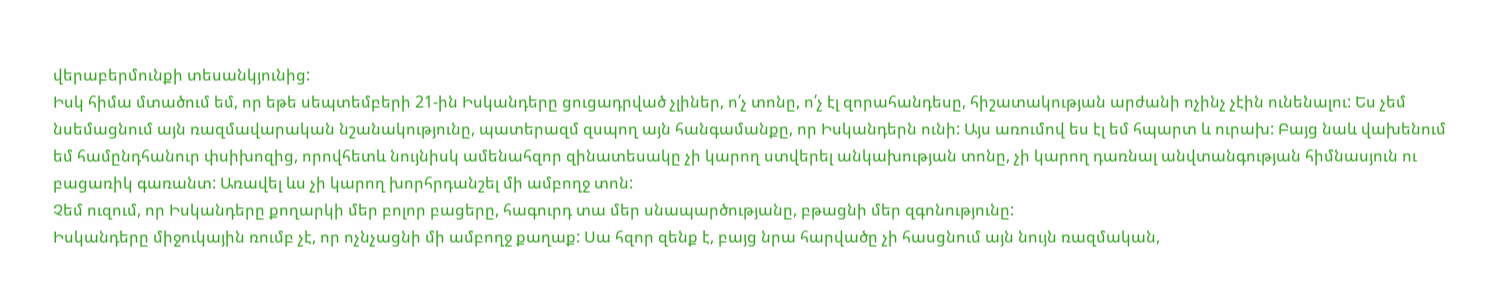վերաբերմունքի տեսանկյունից:
Իսկ հիմա մտածում եմ, որ եթե սեպտեմբերի 21-ին Իսկանդերը ցուցադրված չլիներ, ո՛չ տոնը, ո՛չ էլ զորահանդեսը, հիշատակության արժանի ոչինչ չէին ունենալու: Ես չեմ նսեմացնում այն ռազմավարական նշանակությունը, պատերազմ զսպող այն հանգամանքը, որ Իսկանդերն ունի: Այս առումով ես էլ եմ հպարտ և ուրախ: Բայց նաև վախենում եմ համընդհանուր փսիխոզից, որովհետև նույնիսկ ամենահզոր զինատեսակը չի կարող ստվերել անկախության տոնը, չի կարող դառնալ անվտանգության հիմնասյուն ու բացառիկ գառանտ: Առավել ևս չի կարող խորհրդանշել մի ամբողջ տոն:
Չեմ ուզում, որ Իսկանդերը քողարկի մեր բոլոր բացերը, հագուրդ տա մեր սնապարծությանը, բթացնի մեր զգոնությունը:
Իսկանդերը միջուկային ռումբ չէ, որ ոչնչացնի մի ամբողջ քաղաք: Սա հզոր զենք է, բայց նրա հարվածը չի հասցնում այն նույն ռազմական,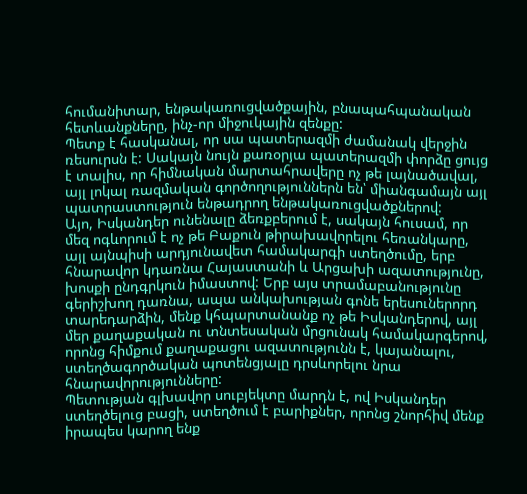հումանիտար, ենթակառուցվածքային, բնապահպանական հետևանքները, ինչ-որ միջուկային զենքը:
Պետք է հասկանալ, որ սա պատերազմի ժամանակ վերջին ռեսուրսն է: Սակայն նույն քառօրյա պատերազմի փորձը ցույց է տալիս, որ հիմնական մարտահրավերը ոչ թե լայնածավալ, այլ լոկալ ռազմական գործողություններն են՝ միանգամայն այլ պատրաստություն ենթադրող ենթակառուցվածքներով:
Այո, Իսկանդեր ունենալը ձեռքբերում է, սակայն հուսամ, որ մեզ ոգևորում է ոչ թե Բաքուն թիրախավորելու հեռանկարը, այլ այնպիսի արդյունավետ համակարգի ստեղծումը, երբ հնարավոր կդառնա Հայաստանի և Արցախի ազատությունը, խոսքի ընդգրկուն իմաստով: Երբ այս տրամաբանությունը գերիշխող դառնա, ապա անկախության գոնե երեսուներորդ տարեդարձին, մենք կհպարտանանք ոչ թե Իսկանդերով, այլ մեր քաղաքական ու տնտեսական մրցունակ համակարգերով, որոնց հիմքում քաղաքացու ազատությունն է, կայանալու, ստեղծագործական պոտենցյալը դրսևորելու նրա հնարավորությունները:
Պետության գլխավոր սուբյեկտը մարդն է, ով Իսկանդեր ստեղծելուց բացի, ստեղծում է բարիքներ, որոնց շնորհիվ մենք իրապես կարող ենք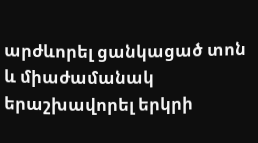արժևորել ցանկացած տոն և միաժամանակ երաշխավորել երկրի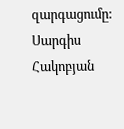զարգացումը:
Սարգիս Հակոբյան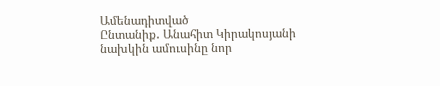Ամենադիտված
Ընտանիք․ Անահիտ Կիրակոսյանի նախկին ամուսինը նոր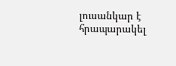լուսանկար է հրապարակել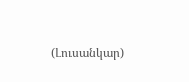(Լուսանկար)